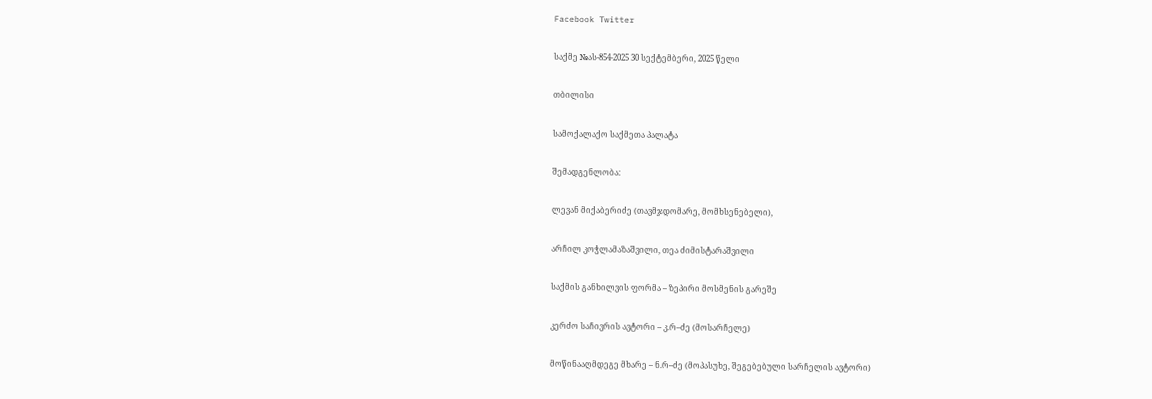Facebook Twitter

საქმე №ას-854-2025 30 სექტემბერი, 2025 წელი

თბილისი

სამოქალაქო საქმეთა პალატა

შემადგენლობა:

ლევან მიქაბერიძე (თავმჯდომარე, მომხსენებელი),

არჩილ კოჭლამაზაშვილი, თეა ძიმისტარაშვილი

საქმის განხილვის ფორმა – ზეპირი მოსმენის გარეშე

კერძო საჩივრის ავტორი – კ.რ–ძე (მოსარჩელე)

მოწინააღმდეგე მხარე – ნ.რ–ძე (მოპასუხე, შეგებებული სარჩელის ავტორი)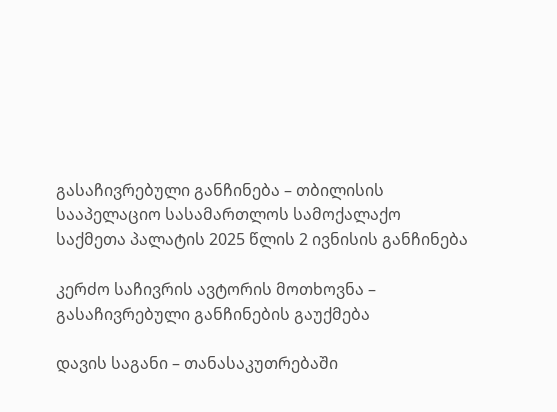გასაჩივრებული განჩინება – თბილისის სააპელაციო სასამართლოს სამოქალაქო საქმეთა პალატის 2025 წლის 2 ივნისის განჩინება

კერძო საჩივრის ავტორის მოთხოვნა – გასაჩივრებული განჩინების გაუქმება

დავის საგანი – თანასაკუთრებაში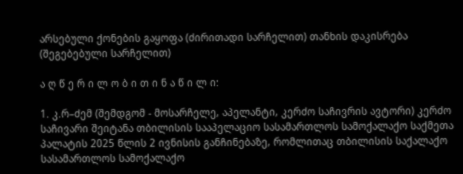არსებული ქონების გაყოფა (ძირითადი სარჩელით) თანხის დაკისრება (შეგებებული სარჩელით)

ა ღ წ ე რ ი ლ ო ბ ი თ ი ნ ა წ ი ლ ი:

1. კ.რ–ძემ (შემდგომ - მოსარჩელე, აპელანტი, კერძო საჩივრის ავტორი) კერძო საჩივარი შეიტანა თბილისის სააპელაციო სასამართლოს სამოქალაქო საქმეთა პალატის 2025 წლის 2 ივნისის განჩინებაზე, რომლითაც თბილისის საქალაქო სასამართლოს სამოქალაქო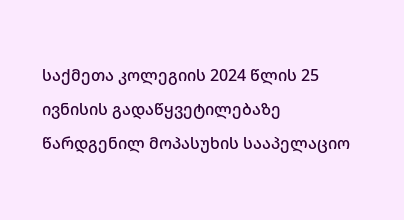საქმეთა კოლეგიის 2024 წლის 25 ივნისის გადაწყვეტილებაზე წარდგენილ მოპასუხის სააპელაციო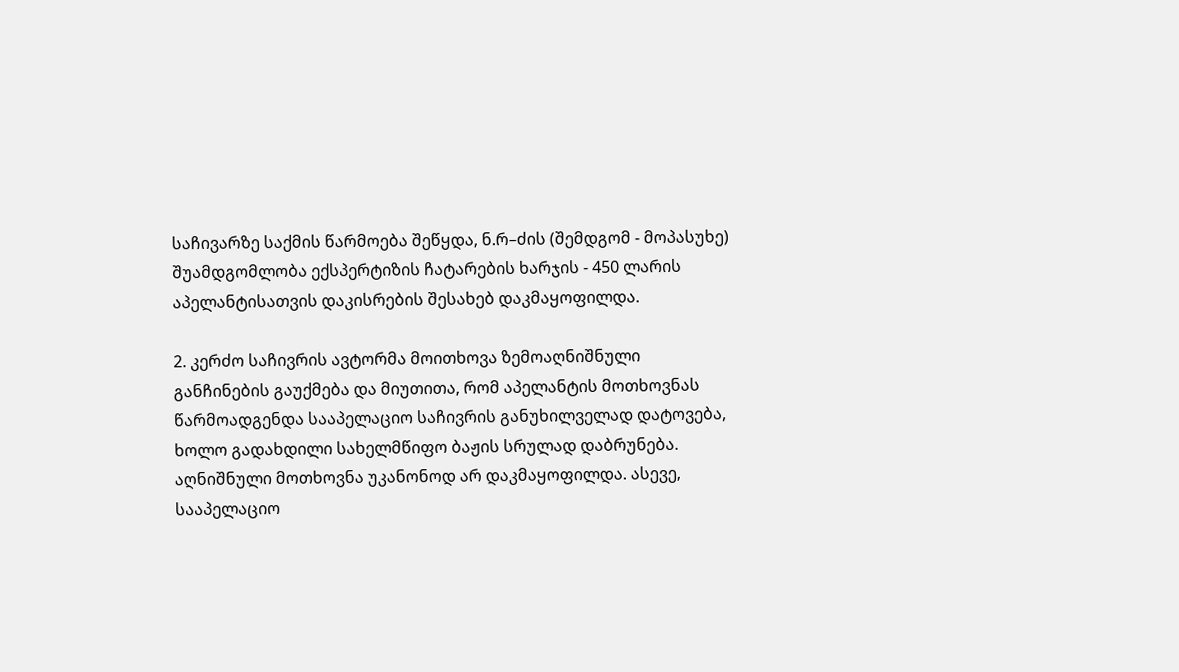საჩივარზე საქმის წარმოება შეწყდა, ნ.რ–ძის (შემდგომ - მოპასუხე) შუამდგომლობა ექსპერტიზის ჩატარების ხარჯის - 450 ლარის აპელანტისათვის დაკისრების შესახებ დაკმაყოფილდა.

2. კერძო საჩივრის ავტორმა მოითხოვა ზემოაღნიშნული განჩინების გაუქმება და მიუთითა, რომ აპელანტის მოთხოვნას წარმოადგენდა სააპელაციო საჩივრის განუხილველად დატოვება, ხოლო გადახდილი სახელმწიფო ბაჟის სრულად დაბრუნება. აღნიშნული მოთხოვნა უკანონოდ არ დაკმაყოფილდა. ასევე, სააპელაციო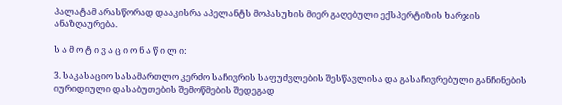პალატამ არასწორად დააკისრა აპელანტს მოპასუხის მიერ გაღებული ექსპერტიზის ხარჯის ანაზღაურება.

ს ა მ ო ტ ი ვ ა ც ი ო ნ ა წ ი ლ ი:

3. საკასაციო სასამართლო კერძო საჩივრის საფუძვლების შესწავლისა და გასაჩივრებული განჩინების იურიდიული დასაბუთების შემოწმების შედეგად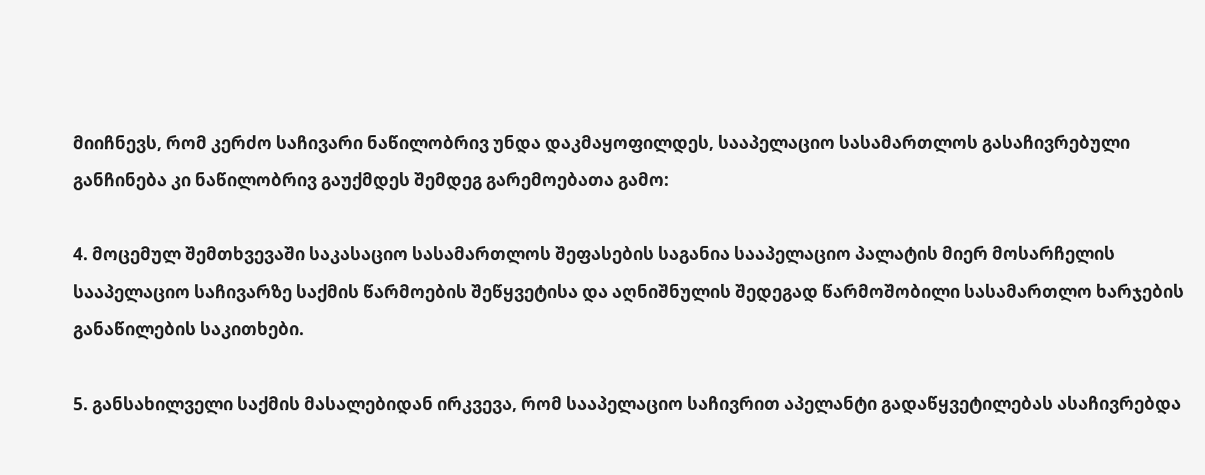მიიჩნევს, რომ კერძო საჩივარი ნაწილობრივ უნდა დაკმაყოფილდეს, სააპელაციო სასამართლოს გასაჩივრებული განჩინება კი ნაწილობრივ გაუქმდეს შემდეგ გარემოებათა გამო:

4. მოცემულ შემთხვევაში საკასაციო სასამართლოს შეფასების საგანია სააპელაციო პალატის მიერ მოსარჩელის სააპელაციო საჩივარზე საქმის წარმოების შეწყვეტისა და აღნიშნულის შედეგად წარმოშობილი სასამართლო ხარჯების განაწილების საკითხები.

5. განსახილველი საქმის მასალებიდან ირკვევა, რომ სააპელაციო საჩივრით აპელანტი გადაწყვეტილებას ასაჩივრებდა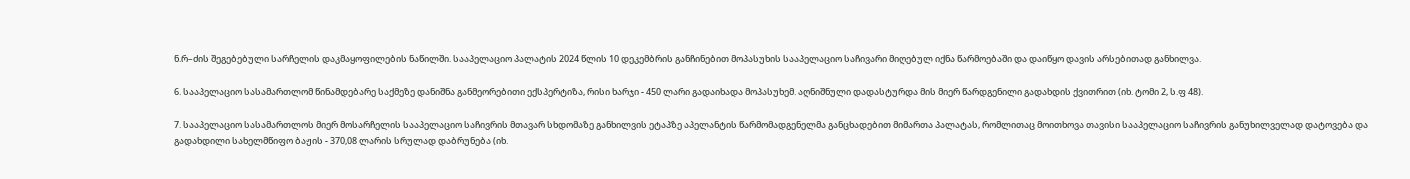ნ.რ–ძის შეგებებული სარჩელის დაკმაყოფილების ნაწილში. სააპელაციო პალატის 2024 წლის 10 დეკემბრის განჩინებით მოპასუხის სააპელაციო საჩივარი მიღებულ იქნა წარმოებაში და დაიწყო დავის არსებითად განხილვა.

6. სააპელაციო სასამართლომ წინამდებარე საქმეზე დანიშნა განმეორებითი ექსპერტიზა, რისი ხარჯი - 450 ლარი გადაიხადა მოპასუხემ. აღნიშნული დადასტურდა მის მიერ წარდგენილი გადახდის ქვითრით (იხ. ტომი 2, ს.ფ 48).

7. სააპელაციო სასამართლოს მიერ მოსარჩელის სააპელაციო საჩივრის მთავარ სხდომაზე განხილვის ეტაპზე აპელანტის წარმომადგენელმა განცხადებით მიმართა პალატას, რომლითაც მოითხოვა თავისი სააპელაციო საჩივრის განუხილველად დატოვება და გადახდილი სახელმწიფო ბაჟის - 370,08 ლარის სრულად დაბრუნება (იხ.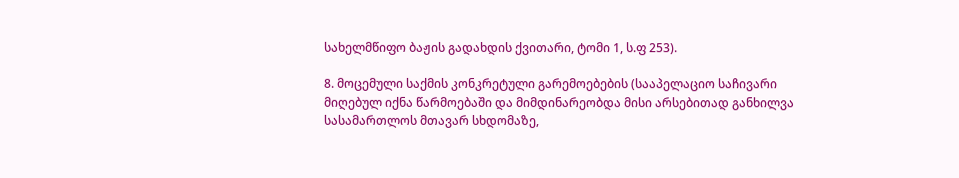სახელმწიფო ბაჟის გადახდის ქვითარი, ტომი 1, ს.ფ 253).

8. მოცემული საქმის კონკრეტული გარემოებების (სააპელაციო საჩივარი მიღებულ იქნა წარმოებაში და მიმდინარეობდა მისი არსებითად განხილვა სასამართლოს მთავარ სხდომაზე,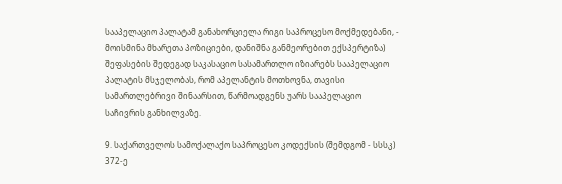სააპელაციო პალატამ განახორციელა რიგი საპროცესო მოქმედებანი, - მოისმინა მხარეთა პოზიციები, დანიშნა განმეორებით ექსპერტიზა) შეფასების შედეგად საკასაციო სასამართლო იზიარებს სააპელაციო პალატის მსჯელობას, რომ აპელანტის მოთხოვნა, თავისი სამართლებრივი შინაარსით, წარმოადგენს უარს სააპელაციო საჩივრის განხილვაზე.

9. საქართველოს სამოქალაქო საპროცესო კოდექსის (შემდგომ - სსსკ) 372-ე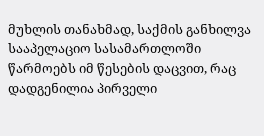მუხლის თანახმად, საქმის განხილვა სააპელაციო სასამართლოში წარმოებს იმ წესების დაცვით, რაც დადგენილია პირველი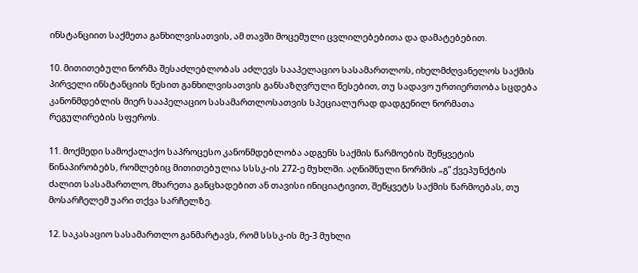ინსტანციით საქმეთა განხილვისათვის, ამ თავში მოცემული ცვლილებებითა და დამატებებით.

10. მითითებული ნორმა შესაძლებლობას აძლევს სააპელაციო სასამართლოს, იხელმძღვანელოს საქმის პირველი ინსტანციის წესით განხილვისათვის განსაზღვრული წესებით, თუ სადავო ურთიერთობა სცდება კანონმდებლის მიერ სააპელაციო სასამართლოსათვის სპეციალურად დადგენილ ნორმათა რეგულირების სფეროს.

11. მოქმედი სამოქალაქო საპროცესო კანონმდებლობა ადგენს საქმის წარმოების შეწყვეტის წინაპირობებს, რომლებიც მითითებულია სსსკ-ის 272-ე მუხლში. აღნიშნული ნორმის „გ“ ქვეპუნქტის ძალით სასამართლო, მხარეთა განცხადებით ან თავისი ინიციატივით, შეწყვეტს საქმის წარმოებას, თუ მოსარჩელემ უარი თქვა სარჩელზე.

12. საკასაციო სასამართლო განმარტავს, რომ სსსკ-ის მე-3 მუხლი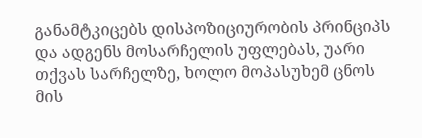განამტკიცებს დისპოზიციურობის პრინციპს და ადგენს მოსარჩელის უფლებას, უარი თქვას სარჩელზე, ხოლო მოპასუხემ ცნოს მის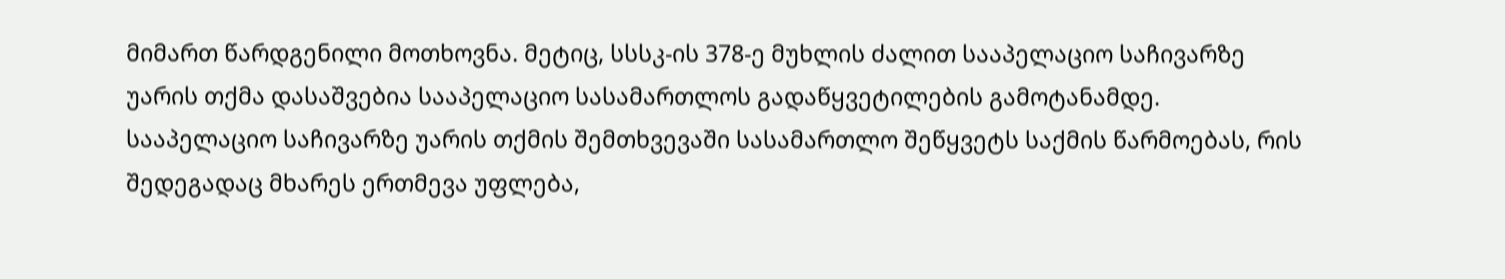მიმართ წარდგენილი მოთხოვნა. მეტიც, სსსკ-ის 378-ე მუხლის ძალით სააპელაციო საჩივარზე უარის თქმა დასაშვებია სააპელაციო სასამართლოს გადაწყვეტილების გამოტანამდე. სააპელაციო საჩივარზე უარის თქმის შემთხვევაში სასამართლო შეწყვეტს საქმის წარმოებას, რის შედეგადაც მხარეს ერთმევა უფლება,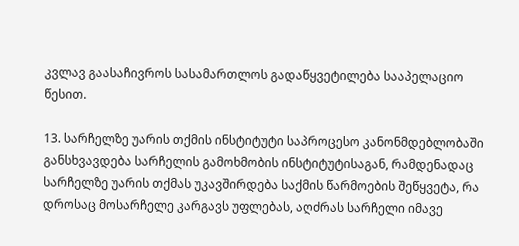კვლავ გაასაჩივროს სასამართლოს გადაწყვეტილება სააპელაციო წესით.

13. სარჩელზე უარის თქმის ინსტიტუტი საპროცესო კანონმდებლობაში განსხვავდება სარჩელის გამოხმობის ინსტიტუტისაგან, რამდენადაც სარჩელზე უარის თქმას უკავშირდება საქმის წარმოების შეწყვეტა, რა დროსაც მოსარჩელე კარგავს უფლებას, აღძრას სარჩელი იმავე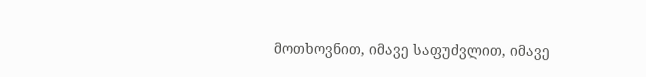მოთხოვნით, იმავე საფუძვლით, იმავე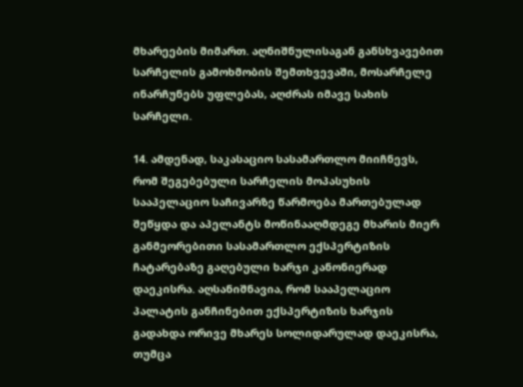მხარეების მიმართ. აღნიშნულისაგან განსხვავებით სარჩელის გამოხმობის შემთხვევაში, მოსარჩელე ინარჩუნებს უფლებას, აღძრას იმავე სახის სარჩელი.

14. ამდენად, საკასაციო სასამართლო მიიჩნევს, რომ შეგებებული სარჩელის მოპასუხის სააპელაციო საჩივარზე წარმოება მართებულად შეწყდა და აპელანტს მოწინააღმდეგე მხარის მიერ განმეორებითი სასამართლო ექსპერტიზის ჩატარებაზე გაღებული ხარჯი კანონიერად დაეკისრა. აღსანიშნავია, რომ სააპელაციო პალატის განჩინებით ექსპერტიზის ხარჯის გადახდა ორივე მხარეს სოლიდარულად დაეკისრა, თუმცა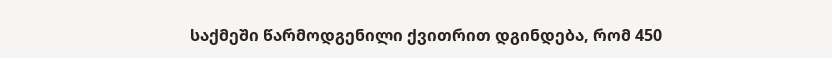საქმეში წარმოდგენილი ქვითრით დგინდება, რომ 450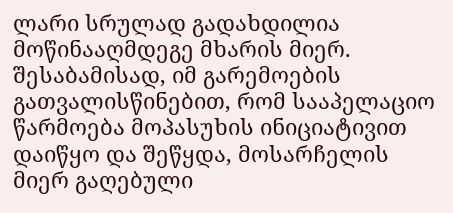ლარი სრულად გადახდილია მოწინააღმდეგე მხარის მიერ. შესაბამისად, იმ გარემოების გათვალისწინებით, რომ სააპელაციო წარმოება მოპასუხის ინიციატივით დაიწყო და შეწყდა, მოსარჩელის მიერ გაღებული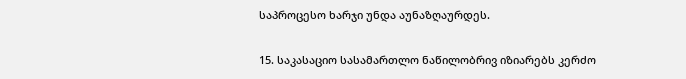საპროცესო ხარჯი უნდა აუნაზღაურდეს.

15. საკასაციო სასამართლო ნაწილობრივ იზიარებს კერძო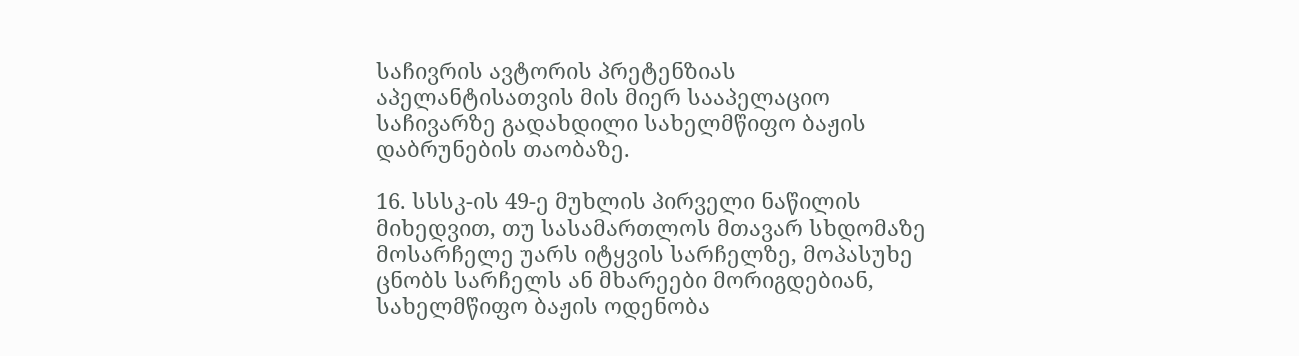საჩივრის ავტორის პრეტენზიას აპელანტისათვის მის მიერ სააპელაციო საჩივარზე გადახდილი სახელმწიფო ბაჟის დაბრუნების თაობაზე.

16. სსსკ-ის 49-ე მუხლის პირველი ნაწილის მიხედვით, თუ სასამართლოს მთავარ სხდომაზე მოსარჩელე უარს იტყვის სარჩელზე, მოპასუხე ცნობს სარჩელს ან მხარეები მორიგდებიან, სახელმწიფო ბაჟის ოდენობა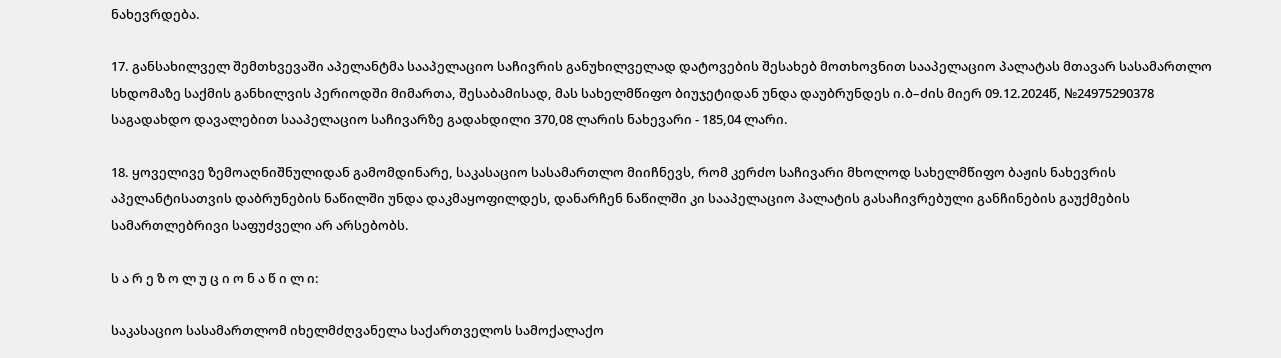ნახევრდება.

17. განსახილველ შემთხვევაში აპელანტმა სააპელაციო საჩივრის განუხილველად დატოვების შესახებ მოთხოვნით სააპელაციო პალატას მთავარ სასამართლო სხდომაზე საქმის განხილვის პერიოდში მიმართა, შესაბამისად, მას სახელმწიფო ბიუჯეტიდან უნდა დაუბრუნდეს ი.ბ–ძის მიერ 09.12.2024წ, №24975290378 საგადახდო დავალებით სააპელაციო საჩივარზე გადახდილი 370,08 ლარის ნახევარი - 185,04 ლარი.

18. ყოველივე ზემოაღნიშნულიდან გამომდინარე, საკასაციო სასამართლო მიიჩნევს, რომ კერძო საჩივარი მხოლოდ სახელმწიფო ბაჟის ნახევრის აპელანტისათვის დაბრუნების ნაწილში უნდა დაკმაყოფილდეს, დანარჩენ ნაწილში კი სააპელაციო პალატის გასაჩივრებული განჩინების გაუქმების სამართლებრივი საფუძველი არ არსებობს.

ს ა რ ე ზ ო ლ უ ც ი ო ნ ა წ ი ლ ი:

საკასაციო სასამართლომ იხელმძღვანელა საქართველოს სამოქალაქო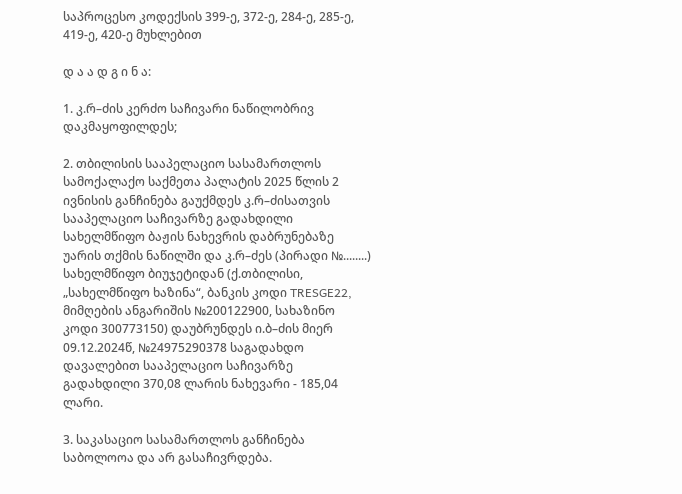საპროცესო კოდექსის 399-ე, 372-ე, 284-ე, 285-ე, 419-ე, 420-ე მუხლებით

დ ა ა დ გ ი ნ ა:

1. კ.რ–ძის კერძო საჩივარი ნაწილობრივ დაკმაყოფილდეს;

2. თბილისის სააპელაციო სასამართლოს სამოქალაქო საქმეთა პალატის 2025 წლის 2 ივნისის განჩინება გაუქმდეს კ.რ–ძისათვის სააპელაციო საჩივარზე გადახდილი სახელმწიფო ბაჟის ნახევრის დაბრუნებაზე უარის თქმის ნაწილში და კ.რ–ძეს (პირადი №........) სახელმწიფო ბიუჯეტიდან (ქ.თბილისი, „სახელმწიფო ხაზინა“, ბანკის კოდი TRESGE22, მიმღების ანგარიშის №200122900, სახაზინო კოდი 300773150) დაუბრუნდეს ი.ბ–ძის მიერ 09.12.2024წ, №24975290378 საგადახდო დავალებით სააპელაციო საჩივარზე გადახდილი 370,08 ლარის ნახევარი - 185,04 ლარი.

3. საკასაციო სასამართლოს განჩინება საბოლოოა და არ გასაჩივრდება.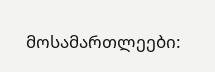მოსამართლეები: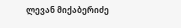ლევან მიქაბერიძე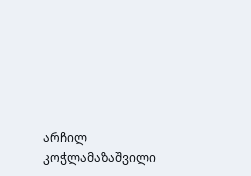არჩილ კოჭლამაზაშვილი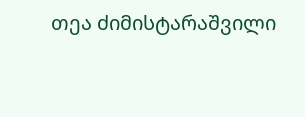თეა ძიმისტარაშვილი